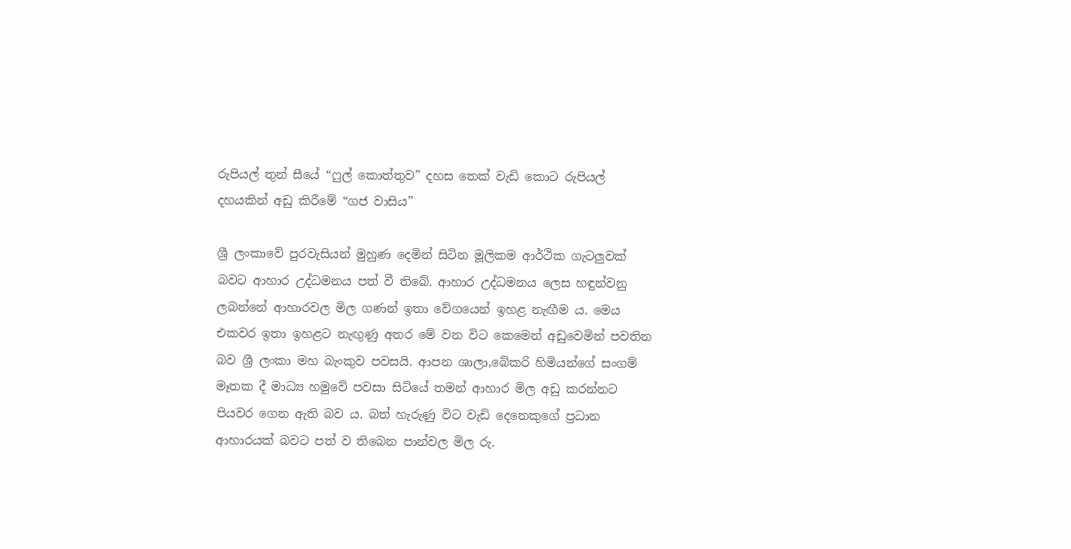රුපියල් තුන් සීයේ “ෆුල් කොත්තුව” දහස තෙක් වැඩි කොට රුපියල් දහයකින් අඩු කිරීමේ “ගජ වාසිය”

ශ්‍රී ලංකාවේ පුරවැසියන් මුහුණ දෙමින් සිටින මූලිකම ආර්ථික ගැටලුවක් බවට ආහාර උද්ධමනය පත් වී තිබේ. ආහාර උද්ධමනය ලෙස හඳුන්වනු ලබන්නේ ආහාරවල මිල ගණන් ඉතා වේගයෙන් ඉහළ නැඟීම ය. මෙය එකවර ඉතා ඉහළට නැඟුණු අතර මේ වන විට කෙමෙන් අඩුවෙමින් පවතින බව ශ්‍රී ලංකා මහ බැංකුව පවසයි. ආපන ශාලා,බේකරි හිමියන්ගේ සංගම් මෑතක දී මාධ්‍ය හමුවේ පවසා සිටියේ තමන් ආහාර මිල අඩු කරන්නට පියවර ගෙන ඇති බව ය. බත් හැරුණු විට වැඩි දෙනෙකුගේ ප්‍රධාන ආහාරයක් බවට පත් ව තිබෙන පාන්වල මිල රු.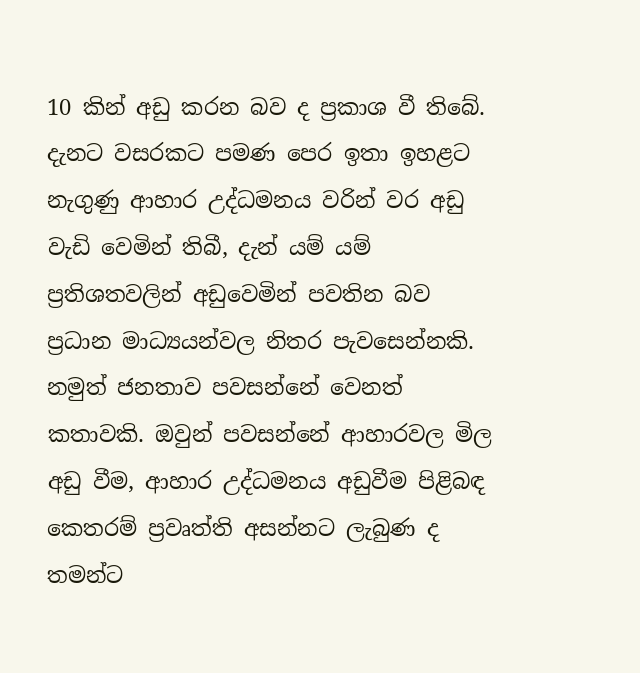10 කින් අඩු කරන බව ද ප්‍රකාශ වී තිබේ. දැනට වසරකට පමණ පෙර ඉතා ඉහළට නැගුණු ආහාර උද්ධමනය වරින් වර අඩු වැඩි වෙමින් තිබී, දැන් යම් යම් ප්‍රතිශතවලින් අඩුවෙමින් පවතින බව ප්‍රධාන මාධ්‍යයන්වල නිතර පැවසෙන්නකි. නමුත් ජනතාව පවසන්නේ වෙනත් කතාවකි. ඔවුන් පවසන්නේ ආහාරවල මිල අඩු වීම, ආහාර උද්ධමනය අඩුවීම පිළිබඳ කෙතරම් ප්‍රවෘත්ති අසන්නට ලැබුණ ද තමන්ට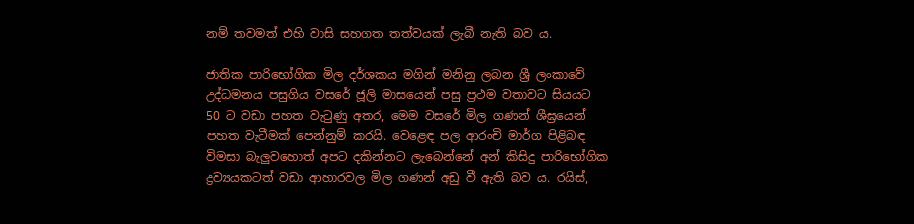නම් තවමත් එහි වාසි සහගත තත්වයක් ලැබී නැති බව ය.

ජාතික පාරිභෝගික මිල දර්ශකය මගින් මනිනු ලබන ශ්‍රී ලංකාවේ උද්ධමනය පසුගිය වසරේ ජූලි මාසයෙන් පසු ප්‍රථම වතාවට සියයට 50 ට වඩා පහත වැටුණු අතර, මෙම වසරේ මිල ගණන් ශීඝ්‍රයෙන් පහත වැටීමක් පෙන්නුම් කරයි. වෙළෙඳ පල ආරංචි මාර්ග පිළිබඳ විමසා බැලුවහොත් අපට දකින්නට ලැබෙන්නේ අන් කිසිදු පාරිභෝගික ද්‍රව්‍යයකටත් වඩා ආහාරවල මිල ගණන් අඩු වී ඇති බව ය. රයිස්,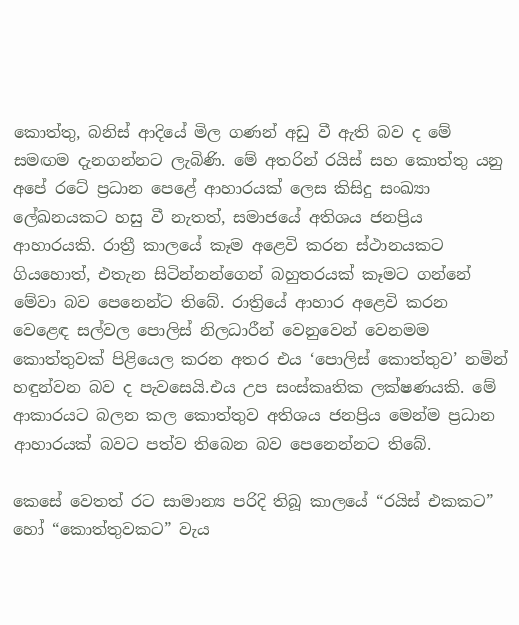කොත්තු, බනිස් ආදියේ මිල ගණන් අඩු වී ඇති බව ද මේ සමඟම දැනගන්නට ලැබිණි. මේ අතරින් රයිස් සහ කොත්තු යනු අපේ රටේ ප්‍රධාන පෙළේ ආහාරයක් ලෙස කිසිදු සංඛ්‍යා ලේඛනයකට හසු වී නැතත්, සමාජයේ අතිශය ජනප්‍රිය ආහාරයකි. රාත්‍රී කාලයේ කෑම අළෙවි කරන ස්ථානයකට ගියහොත්, එතැන සිටින්නන්ගෙන් බහුතරයක් කෑමට ගන්නේ මේවා බව පෙනෙන්ට තිබේ. රාත්‍රියේ ආහාර අළෙවි කරන වෙළෙඳ සල්වල පොලිස් නිලධාරීන් වෙනුවෙන් වෙනමම කොත්තුවක් පිළියෙල කරන අතර එය ‘පොලිස් කොත්තුව’ නමින් හඳුන්වන බව ද පැවසෙයි.එය උප සංස්කෘතික ලක්ෂණයකි. මේ ආකාරයට බලන කල කොත්තුව අතිශය ජනප්‍රිය මෙන්ම ප්‍රධාන ආහාරයක් බවට පත්ව තිබෙන බව පෙනෙන්නට තිබේ.

කෙසේ වෙතත් රට සාමාන්‍ය පරිදි තිබූ කාලයේ “රයිස් එකකට” හෝ “කොත්තුවකට” වැය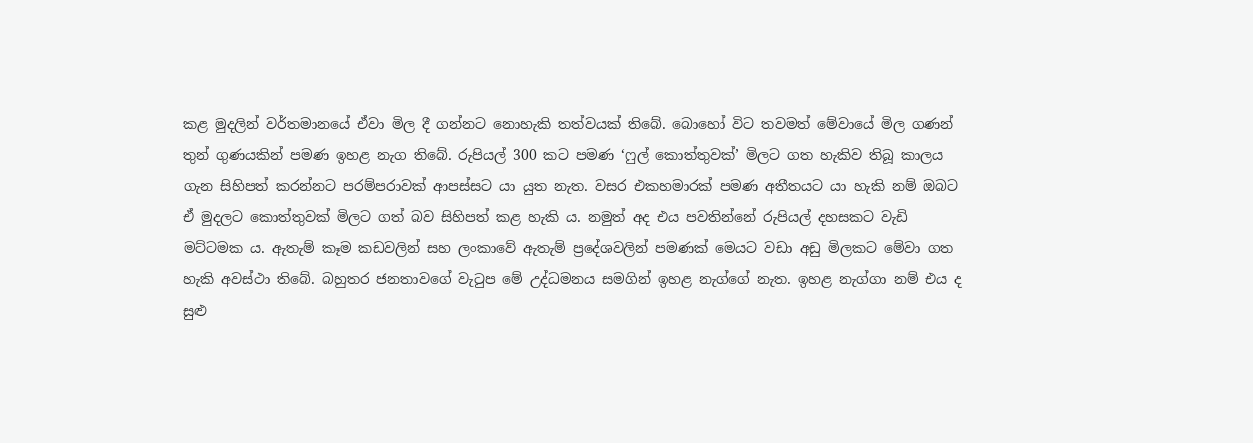කළ මුදලින් වර්තමානයේ ඒවා මිල දී ගන්නට නොහැකි තත්වයක් තිබේ. බොහෝ විට තවමත් මේවායේ මිල ගණන් තුන් ගුණයකින් පමණ ඉහළ නැග තිබේ. රුපියල් 300 කට පමණ ‘ෆුල් කොත්තුවක්’ මිලට ගත හැකිව තිබූ කාලය ගැන සිහිපත් කරන්නට පරම්පරාවක් ආපස්සට යා යුත නැත. වසර එකහමාරක් පමණ අතීතයට යා හැකි නම් ඔබට ඒ මුදලට කොත්තුවක් මිලට ගත් බව සිහිපත් කළ හැකි ය. නමුත් අද එය පවතින්නේ රුපියල් දහසකට වැඩි මට්ටමක ය. ඇතැම් කෑම කඩවලින් සහ ලංකාවේ ඇතැම් ප්‍රදේශවලින් පමණක් මෙයට වඩා අඩු මිලකට මේවා ගත හැකි අවස්ථා තිබේ. බහුතර ජනතාවගේ වැටුප මේ උද්ධමනය සමගින් ඉහළ නැග්ගේ නැත. ඉහළ නැග්ගා නම් එය ද සුළු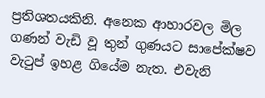ප්‍රතිශතයකිනි. අනෙක ආහාරවල මිල ගණන් වැඩි වූ තුන් ගුණයට සාපේක්ෂව වැටුප් ඉහළ ගියේම නැත. එවැනි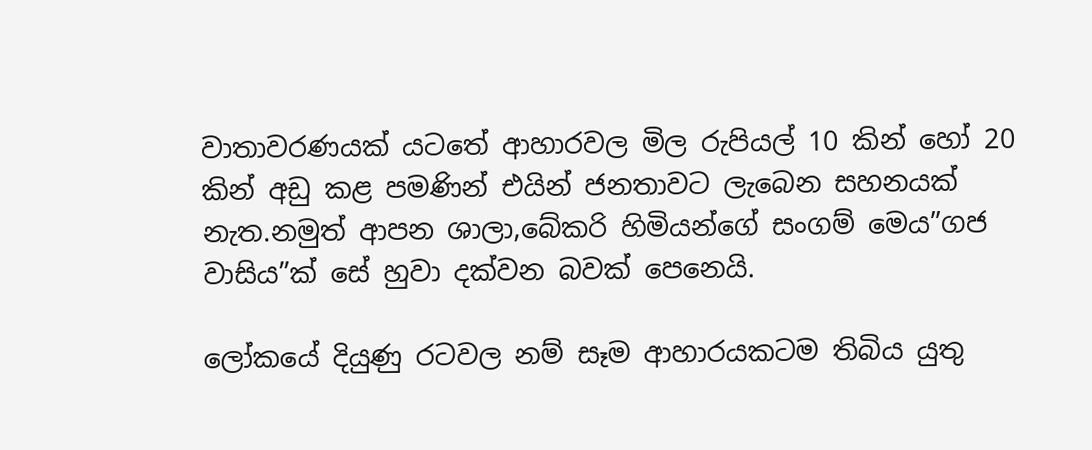වාතාවරණයක් යටතේ ආහාරවල මිල රුපියල් 10 කින් හෝ 20 කින් අඩු කළ පමණින් එයින් ජනතාවට ලැබෙන සහනයක් නැත.නමුත් ආපන ශාලා,බේකරි හිමියන්ගේ සංගම් මෙය”ගජ වාසිය”ක් සේ හුවා දක්වන බවක් පෙනෙයි.

ලෝකයේ දියුණු රටවල නම් සෑම ආහාරයකටම තිබිය යුතු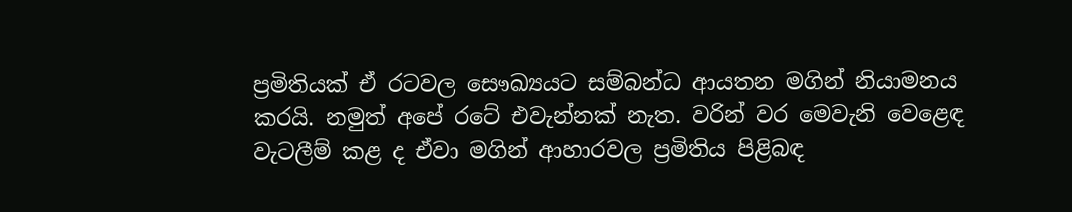ප්‍රමිතියක් ඒ රටවල සෞඛ්‍යයට සම්බන්ධ ආයතන මගින් නියාමනය කරයි. නමුත් අපේ රටේ එවැන්නක් නැත. වරින් වර මෙවැනි වෙළෙඳ වැටලීම් කළ ද ඒවා මගින් ආහාරවල ප්‍රමිතිය පිළිබඳ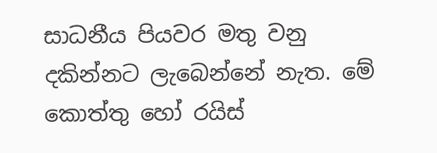සාධනීය පියවර මතු වනු දකින්නට ලැබෙන්නේ නැත. මේ කොත්තු හෝ රයිස්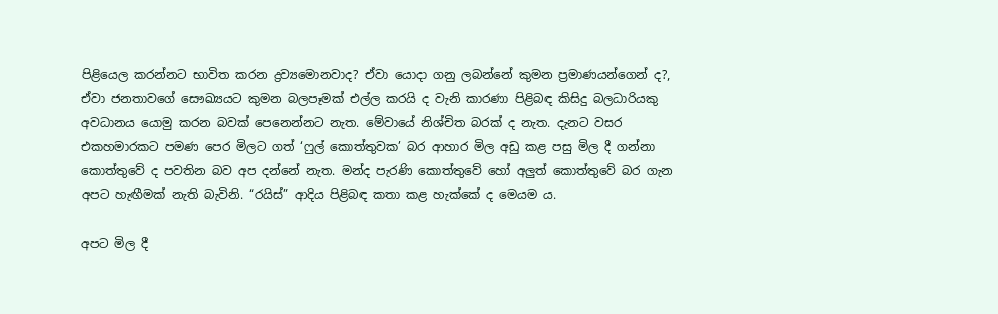පිළියෙල කරන්නට භාවිත කරන ද්‍රව්‍යමොනවාද? ඒවා යොදා ගනු ලබන්නේ කුමන ප්‍රමාණයන්ගෙන් ද?, ඒවා ජනතාවගේ සෞඛ්‍යයට කුමන බලපෑමක් එල්ල කරයි ද වැනි කාරණා පිළිබඳ කිසිදු බලධාරියකු අවධානය යොමු කරන බවක් පෙනෙන්නට නැත. මේවායේ නිශ්චිත බරක් ද නැත. දැනට වසර එකහමාරකට පමණ පෙර මිලට ගත් ‘ෆුල් කොත්තුවක’ බර ආහාර මිල අඩු කළ පසු මිල දී ගන්නා කොත්තුවේ ද පවතින බව අප දන්නේ නැත. මන්ද පැරණි කොත්තුවේ හෝ අලුත් කොත්තුවේ බර ගැන අපට හැඟීමක් නැති බැවිනි. “රයිස්” ආදිය පිළිබඳ කතා කළ හැක්කේ ද මෙයම ය.

අපට මිල දී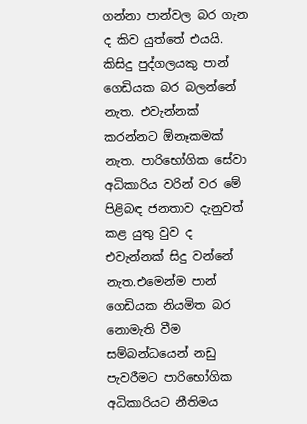ගන්නා පාන්වල බර ගැන ද කිව යුත්තේ එයයි. කිසිදු පුද්ගලයකු පාන් ගෙඩියක බර බලන්නේ නැත. එවැන්නක් කරන්නට ඕනෑකමක් නැත. පාරිභෝගික සේවා අධිකාරිය වරින් වර මේ පිළිබඳ ජනතාව දැනුවත් කළ යුතු වුව ද එවැන්නක් සිදු වන්නේ නැත.එමෙන්ම පාන් ගෙඩියක නියමිත බර නොමැති වීම සම්බන්ධයෙන් නඩු පැවරීමට පාරිභෝගික අධිකාරියට නීතිමය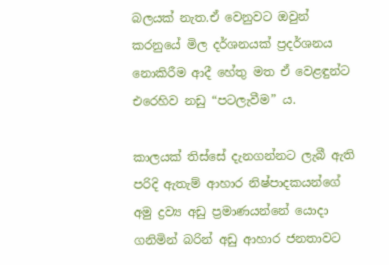බලයක් නැත.ඒ වෙනුවට ඔවුන් කරනුයේ මිල දර්ශනයක් ප්‍රදර්ශනය නොකිරීම ආදී හේතු මත ඒ වෙළඳුන්ට එරෙහිව නඩු “පටලැවීම” ය.

කාලයක් තිස්සේ දැනගන්නට ලැබී ඇති පරිදි ඇතැම් ආහාර නිෂ්පාදකයන්ගේ අමු ද්‍රව්‍ය අඩු ප්‍රමාණයන්නේ යොදා ගනිමින් බරින් අඩු ආහාර ජනතාවට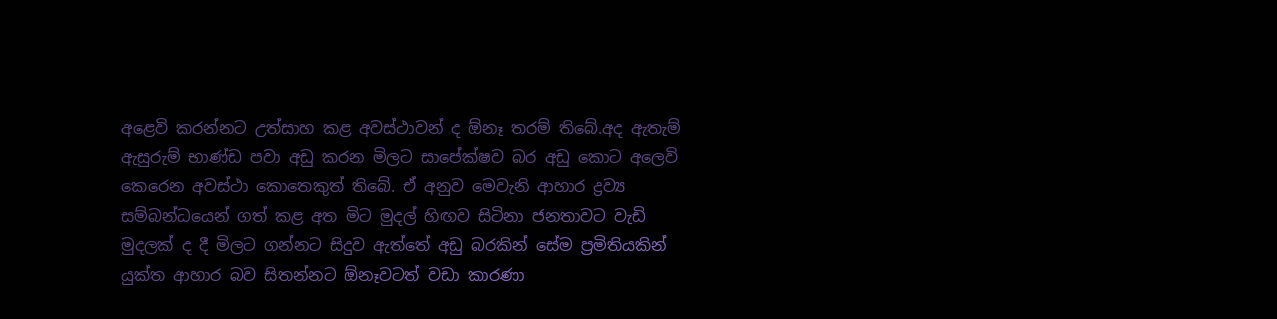අළෙවි කරන්නට උත්සාහ කළ අවස්ථාවන් ද ඕනෑ තරම් තිබේ.අද ඇතැම් ඇසුරුම් භාණ්ඩ පවා අඩු කරන මිලට සාපේක්ෂව බර අඩු කොට අලෙවි කෙරෙන අවස්ථා කොතෙකුත් තිබේ. ඒ අනුව මෙවැනි ආහාර ද්‍රව්‍ය සම්බන්ධයෙන් ගත් කළ අත මිට මුදල් හිඟව සිටිනා ජනතාවට වැඩි මුදලක් ද දී මිලට ගන්නට සිදුව ඇත්තේ අඩු බරකින් සේම ප්‍රමිතියකින් යුක්ත ආහාර බව සිතන්නට ඕනෑවටත් වඩා කාරණා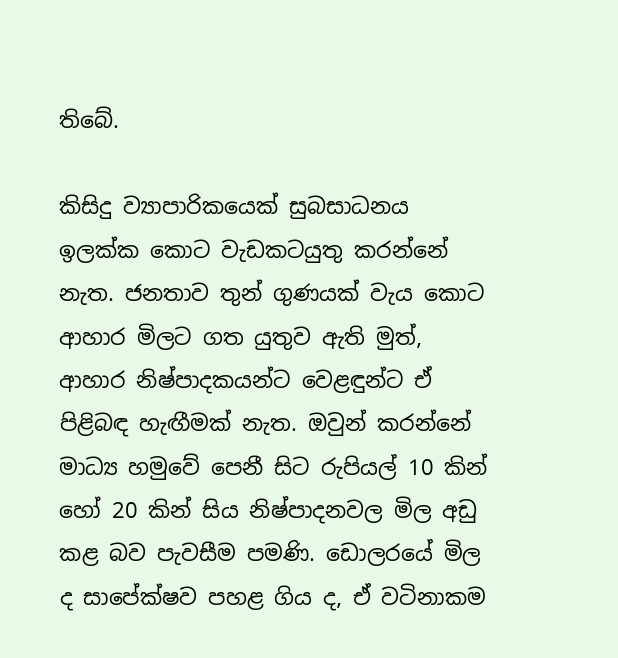තිබේ.

කිසිදු ව්‍යාපාරිකයෙක් සුබසාධනය ඉලක්ක කොට වැඩකටයුතු කරන්නේ නැත. ජනතාව තුන් ගුණයක් වැය කොට ආහාර මිලට ගත යුතුව ඇති මුත්, ආහාර නිෂ්පාදකයන්ට වෙළඳුන්ට ඒ පිළිබඳ හැඟීමක් නැත. ඔවුන් කරන්නේ මාධ්‍ය හමුවේ පෙනී සිට රුපියල් 10 කින් හෝ 20 කින් සිය නිෂ්පාදනවල මිල අඩු කළ බව පැවසීම පමණි. ඩොලරයේ මිල ද සාපේක්ෂව පහළ ගිය ද, ඒ වටිනාකම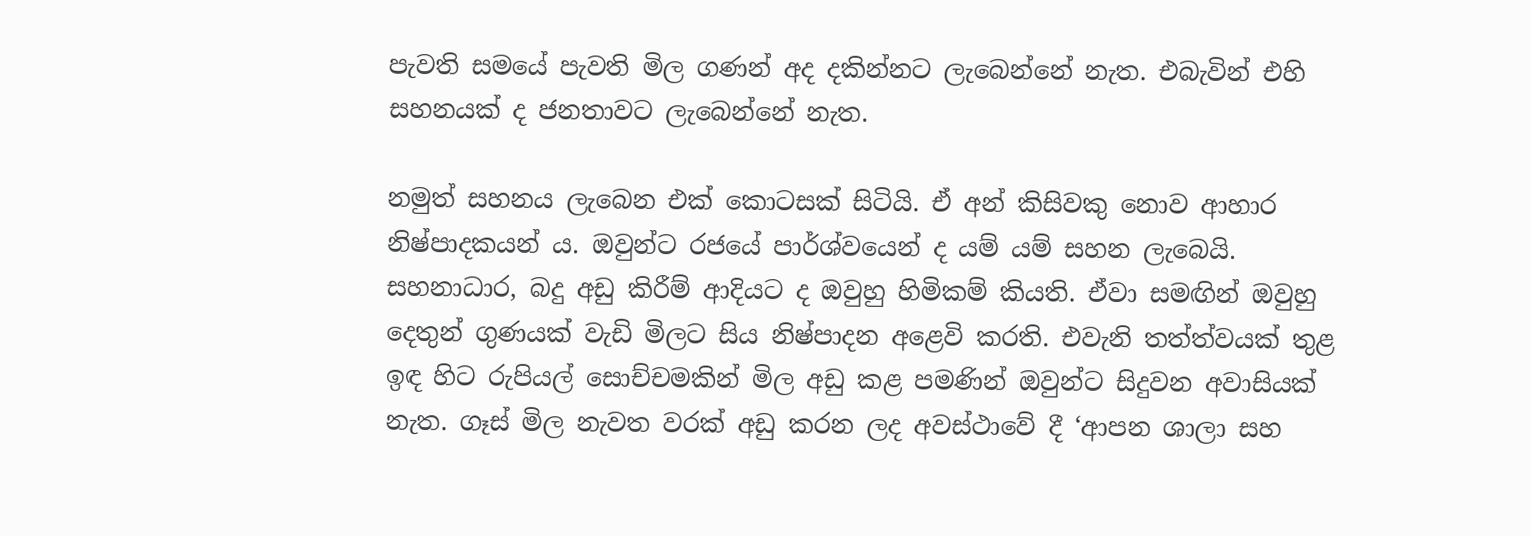පැවති සමයේ පැවති මිල ගණන් අද දකින්නට ලැබෙන්නේ නැත. එබැවින් එහි සහනයක් ද ජනතාවට ලැබෙන්නේ නැත.

නමුත් සහනය ලැබෙන එක් කොටසක් සිටියි. ඒ අන් කිසිවකු නොව ආහාර නිෂ්පාදකයන් ය. ඔවුන්ට රජයේ පාර්ශ්වයෙන් ද යම් යම් සහන ලැබෙයි. සහනාධාර, බදු අඩු කිරීම් ආදියට ද ඔවුහු හිමිකම් කියති. ඒවා සමඟින් ඔවුහු දෙතුන් ගුණයක් වැඩි මිලට සිය නිෂ්පාදන අළෙවි කරති. එවැනි තත්ත්වයක් තුළ ඉඳ හිට රුපියල් සොච්චමකින් මිල අඩු කළ පමණින් ඔවුන්ට සිදුවන අවාසියක් නැත. ගෑස් මිල නැවත වරක් අඩු කරන ලද අවස්ථාවේ දී ‘ආපන ශාලා සහ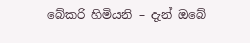බේකරි හිමියනි – දැන් ඔබේ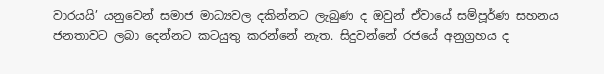වාරයයි’ යනුවෙන් සමාජ මාධ්‍යවල දකින්නට ලැබුණ ද ඔවුන් ඒවායේ සම්පූර්ණ සහනය ජනතාවට ලබා දෙන්නට කටයුතු කරන්නේ නැත. සිදුවන්නේ රජයේ අනුග්‍රහය ද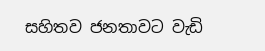සහිතව ජනතාවට වැඩි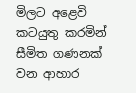මිලට අළෙවි කටයුතු කරමින් සීමිත ගණනක් වන ආහාර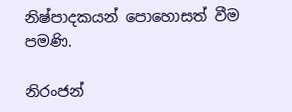නිෂ්පාදකයන් පොහොසත් වීම පමණි.

නිරංජන්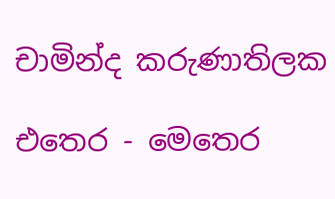චාමින්ද කරුණාතිලක

එතෙර - මෙතෙර